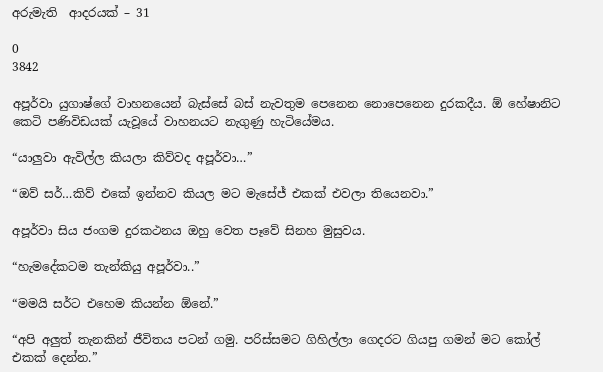අරුමැති  ආදරයක් – 31

0
3842

අපූර්වා යුගාෂ්ගේ වාහනයෙන් බැස්සේ බස් නැවතුම පෙනෙන නොපෙනෙන දුරකදීය. ඕ හේෂානිට කෙටි පණිවිඩයක් යැවූයේ වාහනයට නැගුණු හැටියේමය.

“යාලුවා ඇවිල්ල කියලා කිව්වද අපූර්වා…”

“ඔව් සර්…කිව් එකේ ඉන්නව කියල මට මැසේජ් එකක් එවලා තියෙනවා.”

අපූර්වා සිය ජංගම දුරකථනය ඔහු වෙත පෑවේ සිනහ මුසුවය.

“හැමදේකටම තැන්කියු අපූර්වා..”

“මමයි සර්ට එහෙම කියන්න ඕනේ.”

“අපි අලුත් තැනකින් ජීවිතය පටන් ගමු. පරිස්සමට ගිහිල්ලා ගෙදරට ගියපු ගමන් මට කෝල් එකක් දෙන්න.”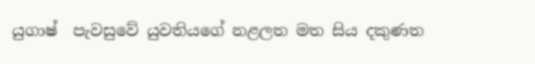යුගාෂ්  පැවසුවේ යුවතියගේ නළලත මත සිය දකුණත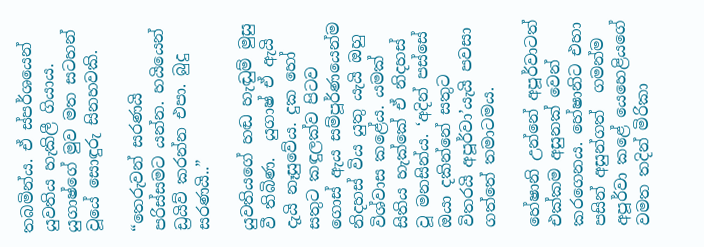තබමින්ය. ඒ ස්පර්ශයෙන් යුවතිය හැකිලී ගියාය. යුගාෂ්ගේ මුව මත සටහන් වූයේ සොඳුරු සිනහවකි.

“තෙරුවන් සරණයි  පරිස්සමට යන්න. හයියෙන් ඩ්‍රයිව් කරන්න එපා. බුදු සරණයි..”

යුවතියගේ හඬ හැඬුම් මුසු වී තිබිණ.  යුගාෂ් ඒ ඇයි දැයි නෑසුවේය. දුක හෝ සතුට කඳුලක්ව පිටව ගොස් ඇය සම්පූර්ණයෙන්ම නිදහස් විය යුතු යැයි ඔහු විශ්වාස කළේය. යමක් සිතිය හැක්කේ ඒ නිදහස් වූ මනසින්ය. ‘අදින් පස්සේ ඔයා දකින්නේ සතුට විතරයි අපූර්වා’යැයි පවසා ගත්තේ තමාටමය.

හේෂානි උන්නේ අපූර්වාටත් එක්කම අසුනක් වෙන් කරගෙනය. හේෂානිට එහා පසින් අසුන්ගත්  ගමන්ම අපූර්වා කළේ යෙහෙළියගේ වමත තදින් මිරිකා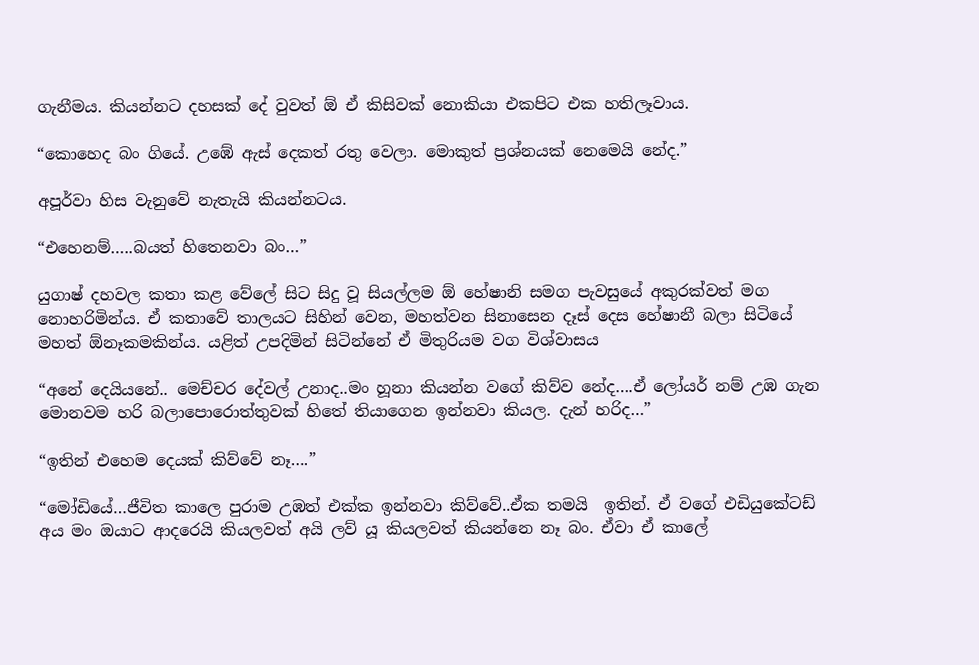ගැනීමය. කියන්නට දහසක් දේ වුවත් ඕ ඒ කිසිවක් නොකියා එකපිට එක හතිලෑවාය.

“කොහෙද බං ගියේ. උඹේ ඇස් දෙකත් රතු වෙලා. මොකුත් ප්‍රශ්නයක් නෙමෙයි නේද.”

අපූර්වා හිස වැනුවේ නැතැයි කියන්නටය.

“එහෙනම්…..බයත් හිතෙනවා බං…”

යුගාෂ් දහවල කතා කළ වේලේ සිට සිදු වූ සියල්ලම ඕ හේෂානි සමග පැවසුයේ අකුරක්වත් මග නොහරිමින්ය. ඒ කතාවේ තාලයට සිහින් වෙන, මහත්වන සිනාසෙන දෑස් දෙස හේෂානී බලා සිටියේ මහත් ඕනෑකමකින්ය. යළිත් උපදිමින් සිටින්නේ ඒ මිතුරියම වග විශ්වාසය

“අනේ දෙයියනේ.. මෙච්චර දේවල් උනාද..මං හූනා කියන්න වගේ කිව්ව නේද….ඒ ලෝයර් නම් උඹ ගැන මොනවම හරි බලාපොරොත්තුවක් හිතේ තියාගෙන ඉන්නවා කියල. දැන් හරිද…”

“ඉතින් එහෙම දෙයක් කිව්වේ නෑ….”

“මෝඩියේ…ජීවිත කාලෙ පුරාම උඹත් එක්ක ඉන්නවා කිව්වේ..ඒක තමයි  ඉතින්. ඒ වගේ එඩියුකේටඩ්  අය මං ඔයාට ආදරෙයි කියලවත් අයි ලව් යූ කියලවත් කියන්නෙ නෑ බං. ඒවා ඒ කාලේ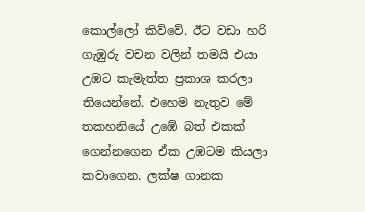කොල්ලෝ කිව්වේ. ඊට වඩා හරි ගැඹුරු වචන වලින් තමයි එයා  උඹට කැමැත්ත ප්‍රකාශ කරලා තියෙන්නේ. එහෙම නැතුව මේ තකහනියේ උඹේ බත් එකක් ගෙන්නගෙන ඒක උඹටම කියලා කවාගෙන. ලක්ෂ ගානක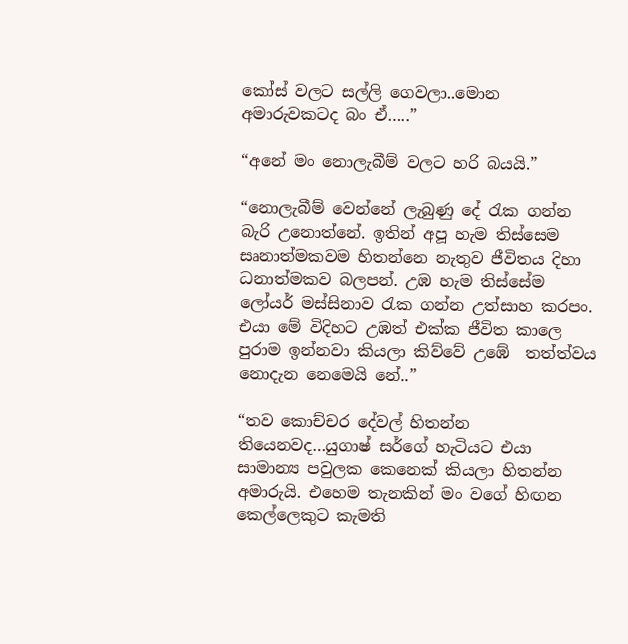කෝස් වලට සල්ලි ගෙවලා..මොන අමාරුවකටද බං ඒ…..”

“අනේ මං නොලැබීම් වලට හරි බයයි.”

“නොලැබීම් වෙන්නේ ලැබුණු දේ රැක ගන්න බැරි උනොත්නේ. ඉතින් අපූ හැම තිස්සෙම සෘනාත්මකවම හිතන්නෙ නැතුව ජීවිතය දිහා ධනාත්මකව බලපන්. උඹ හැම තිස්සේම ලෝයර් මස්සිනාව රැක ගන්න උත්සාහ කරපං. එයා මේ විදිහට උඹත් එක්ක ජීවිත කාලෙ පුරාම ඉන්නවා කියලා කිව්වේ උඹේ  තත්ත්වය නොදැන නෙමෙයි නේ..”

“තව කොච්චර දේවල් හිතන්න තියෙනවද…යුගාෂ් සර්ගේ හැටියට එයා සාමාන්‍ය පවුලක කෙනෙක් කියලා හිතන්න අමාරුයි. එහෙම තැනකින් මං වගේ හිඟන කෙල්ලෙකුට කැමති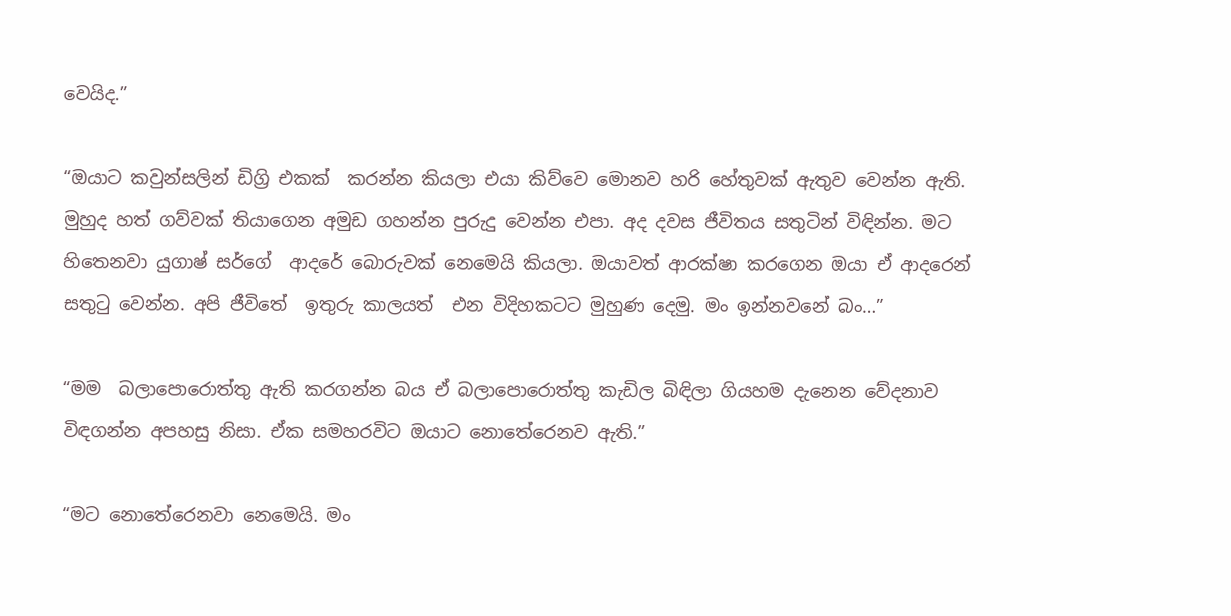වෙයිද.”

“ඔයාට කවුන්සලින් ඩිග්‍රි එකක්  කරන්න කියලා එයා කිව්වෙ මොනව හරි හේතුවක් ඇතුව වෙන්න ඇති. මුහුද හත් ගව්වක් තියාගෙන අමුඩ ගහන්න පුරුදු වෙන්න එපා. අද දවස ජීවිතය සතුටින් විඳින්න. මට හිතෙනවා යුගාෂ් සර්ගේ  ආදරේ බොරුවක් නෙමෙයි කියලා. ඔයාවත් ආරක්ෂා කරගෙන ඔයා ඒ ආදරෙන් සතුටු වෙන්න. අපි ජීවිතේ  ඉතුරු කාලයත්  එන විදිහකටට මුහුණ දෙමු. මං ඉන්නවනේ බං…”

“මම  බලාපොරොත්තු ඇති කරගන්න බය ඒ බලාපොරොත්තු කැඩිල බිඳිලා ගියහම දැනෙන වේදනාව විඳගන්න අපහසු නිසා. ඒක සමහරවිට ඔයාට නොතේරෙනව ඇති.”

“මට නොතේරෙනවා නෙමෙයි. මං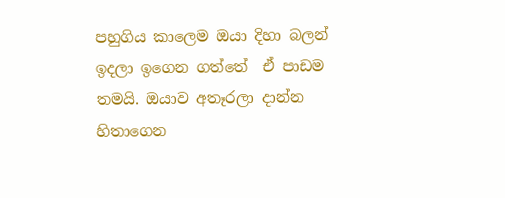පහුගිය කාලෙම ඔයා දිහා බලන් ඉදලා ඉගෙන ගත්තේ  ඒ පාඩම තමයි. ඔයාව අතෑරලා දාන්න හිතාගෙන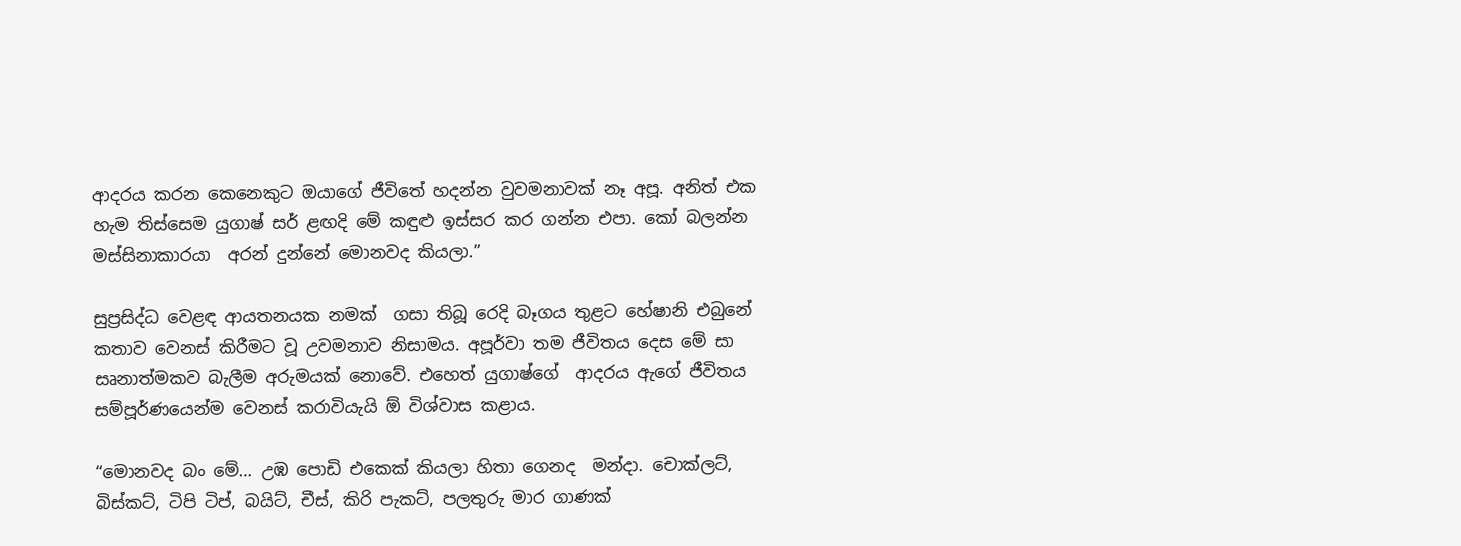ආදරය කරන කෙනෙකුට ඔයාගේ ජීවිතේ හදන්න වුවමනාවක් නෑ අපූ. අනිත් එක හැම තිස්සෙම යුගාෂ් සර් ළඟදි මේ කඳුළු ඉස්සර කර ගන්න එපා. කෝ බලන්න මස්සිනාකාරයා  අරන් දුන්නේ මොනවද කියලා.”

සුප්‍රසිද්ධ වෙළඳ ආයතනයක නමක්  ගසා තිබූ රෙදි බෑගය තුළට හේෂානි එබුනේ කතාව වෙනස් කිරීමට වූ උවමනාව නිසාමය. අපූර්වා තම ජීවිතය දෙස මේ සා සෘනාත්මකව බැලීම අරුමයක් නොවේ. එහෙත් යුගාෂ්ගේ  ආදරය ඇගේ ජීවිතය සම්පූර්ණයෙන්ම වෙනස් කරාවියැයි ඕ විශ්වාස කළාය.

“මොනවද බං මේ… උඹ පොඩි එකෙක් කියලා හිතා ගෙනද  මන්දා. චොක්ලට්, බිස්කට්, ටිපි ටිප්, බයිට්, චීස්, කිරි පැකට්, පලතුරු මාර ගාණක්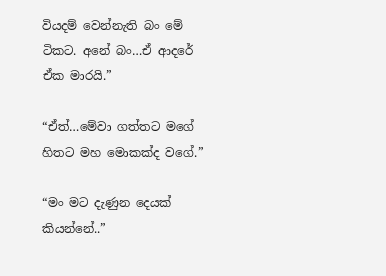වියදම් වෙන්නැති බං මේ ටිකට. අනේ බං…ඒ ආදරේ ඒක මාරයි.”

“ඒත්…මේවා ගත්තට මගේ හිතට මහ මොකක්ද වගේ.”

“මං මට දැණුන දෙයක් කියන්නේ..”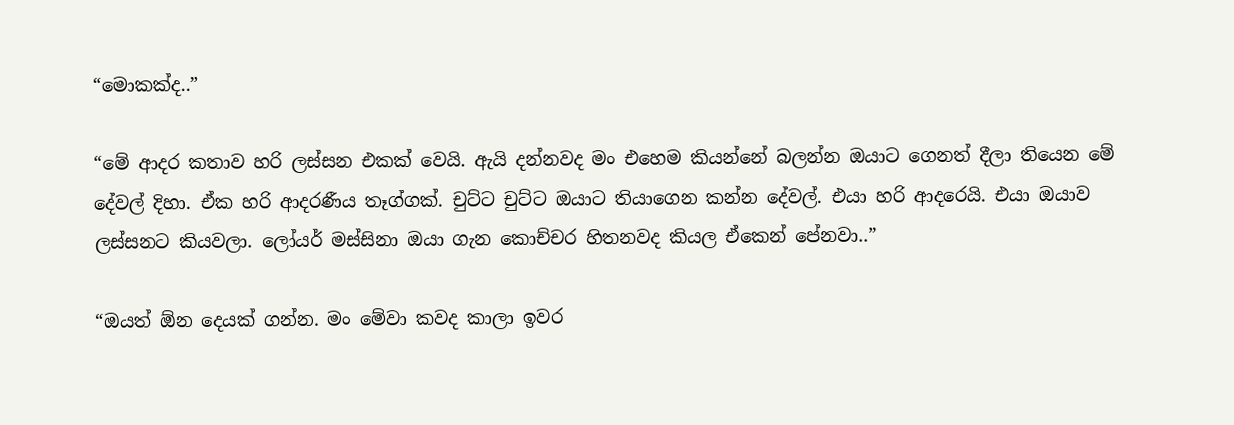“මොකක්ද..”

“මේ ආදර කතාව හරි ලස්සන එකක් වෙයි. ඇයි දන්නවද මං එහෙම කියන්නේ බලන්න ඔයාට ගෙනත් දීලා තියෙන මේ දේවල් දිහා. ඒක හරි ආදරණීය තෑග්ගක්. චුට්ට චුට්ට ඔයාට තියාගෙන කන්න දේවල්. එයා හරි ආදරෙයි. එයා ඔයාව ලස්සනට කියවලා. ලෝයර් මස්සිනා ඔයා ගැන කොච්චර හිතනවද කියල ඒකෙන් පේනවා..”

“ඔයත් ඕන දෙයක් ගන්න. මං මේවා කවද කාලා ඉවර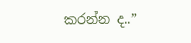කරන්න ද..”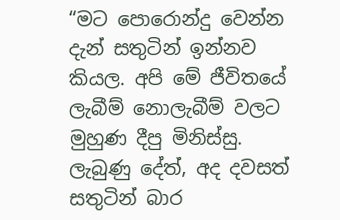“මට පොරොන්දු වෙන්න දැන් සතුටින් ඉන්නව කියල. අපි මේ ජීවිතයේ ලැබීම් නොලැබීම් වලට මුහුණ දීපු මිනිස්සු. ලැබුණු දේත්, අද දවසත් සතුටින් බාර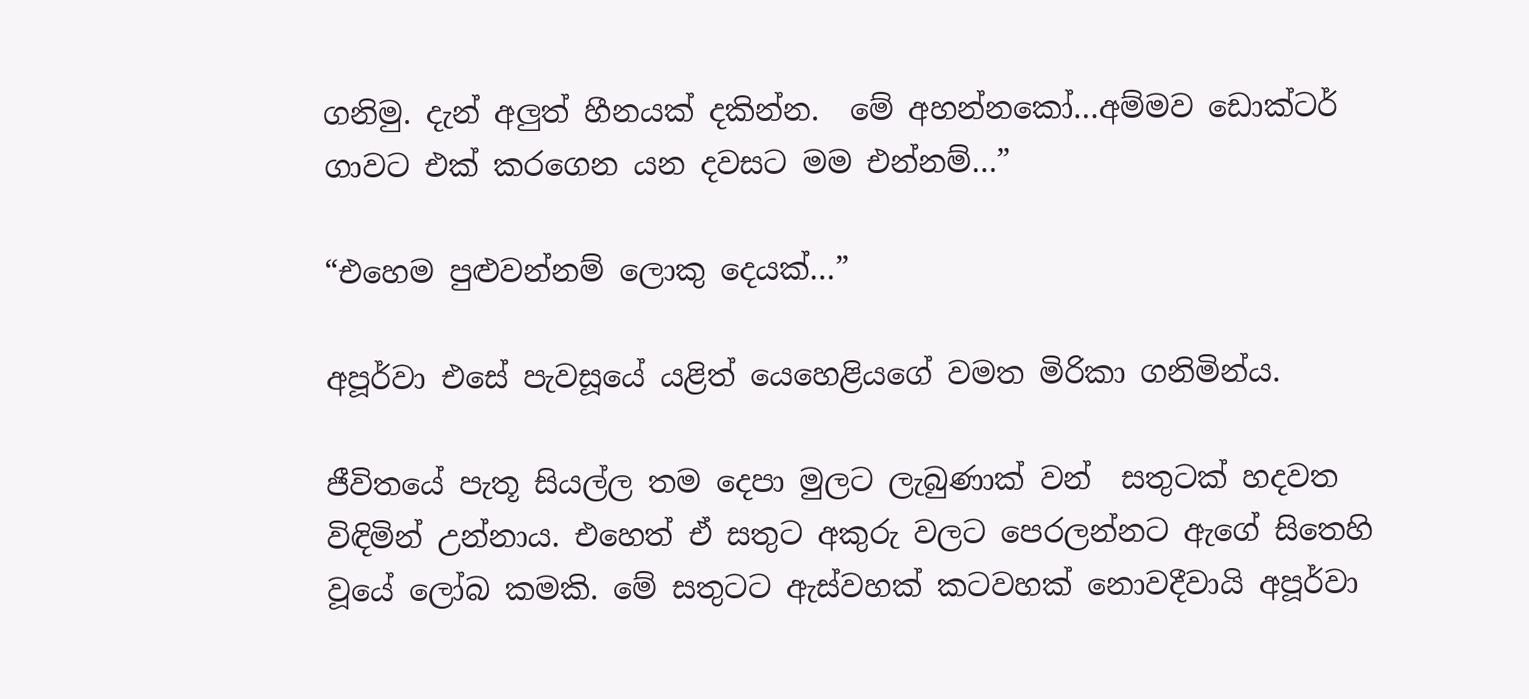ගනිමු. දැන් අලුත් හීනයක් දකින්න.  මේ අහන්නකෝ…අම්මව ඩොක්ටර් ගාවට එක් කරගෙන යන දවසට මම එන්නම්…”

“එහෙම පුළුවන්නම් ලොකු දෙයක්…”

අපූර්වා එසේ පැවසූයේ යළිත් යෙහෙළියගේ වමත මිරිකා ගනිමින්ය.

ජීවිතයේ පැතූ සියල්ල තම දෙපා මුලට ලැබුණාක් වන්  සතුටක් හදවත විඳිමින් උන්නාය. එහෙත් ඒ සතුට අකුරු වලට පෙරලන්නට ඇගේ සිතෙහි වූයේ ලෝබ කමකි. මේ සතුටට ඇස්වහක් කටවහක් නොවදීවායි අපූර්වා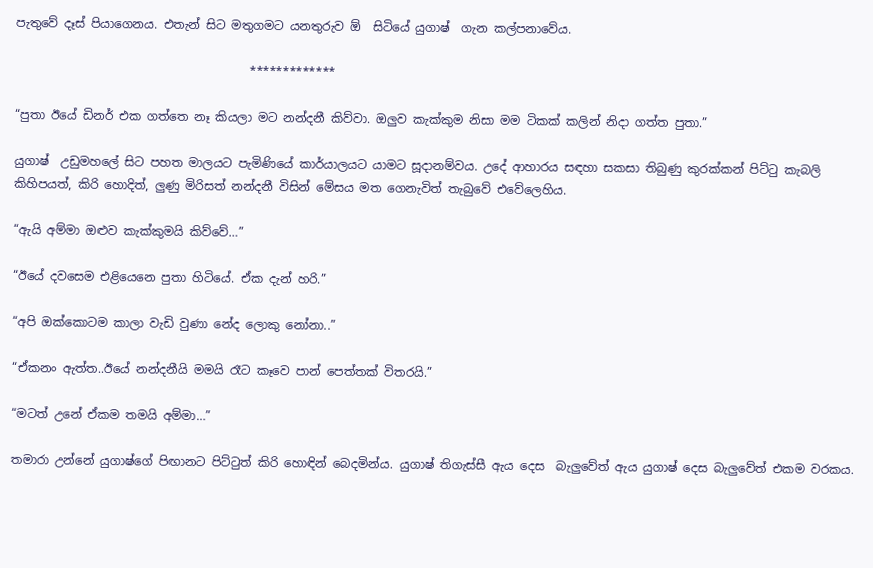පැතුවේ දෑස් පියාගෙනය. එතැන් සිට මතුගමට යනතුරුව ඕ  සිටියේ යුගාෂ්  ගැන කල්පනාවේය.

                                       *************

“පුතා ඊයේ ඩිනර් එක ගත්තෙ නෑ කියලා මට නන්දනී කිව්වා. ඔලුව කැක්කුම නිසා මම ටිකක් කලින් නිදා ගත්ත පුතා.”

යුගාෂ්  උඩුමහලේ සිට පහත මාලයට පැමිණියේ කාර්යාලයට යාමට සූදානම්වය. උදේ ආහාරය සඳහා සකසා තිබුණු කුරක්කන් පිට්ටු කැබලි කිහිපයත්, කිරි හොදිත්, ලුණු මිරිසත් නන්දනී විසින් මේසය මත ගෙනැවිත් තැබුවේ එවේලෙහිය.

“ඇයි අම්මා ඔළුව කැක්කුමයි කිව්වේ…”

“ඊයේ දවසෙම එළියෙනෙ පුතා හිටියේ. ඒක දැන් හරි.”

“අපි ඔක්කොටම කාලා වැඩි වුණා නේද ලොකු නෝනා..”

“ඒකනං ඇත්ත..ඊයේ නන්දනීයි මමයි රෑට කෑවෙ පාන් පෙත්තක් විතරයි.”

“මටත් උනේ ඒකම තමයි අම්මා…”

තමාරා උන්නේ යුගාෂ්ගේ පිඟානට පිට්ටුත් කිරි හොඳින් බෙදමින්ය. යුගාෂ් තිගැස්සී ඇය දෙස  බැලුවේත් ඇය යුගාෂ් දෙස බැලුවේත් එකම වරකය.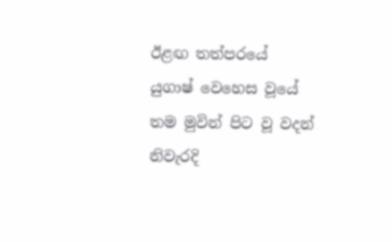ඊළඟ තත්පරයේ යුගාෂ් වෙහෙස වූයේ තම මුවින් පිට වූ වදන් නිවැරදි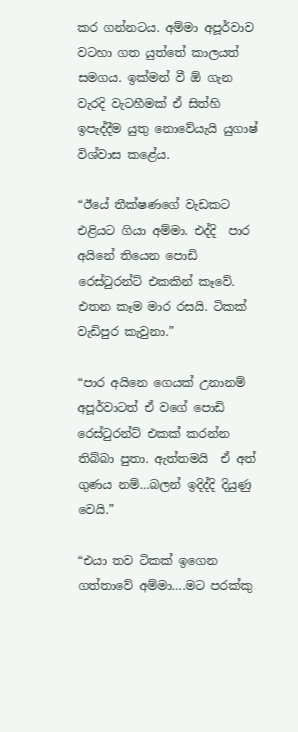කර ගන්නටය. අම්මා අපූර්වාව වටහා ගත යුත්තේ කාලයත් සමගය. ඉක්මන් වී ඕ ගැන වැරදි වැටහීමක් ඒ සිත්හි ඉපැද්දීම යුතු නොවේයැයි යුගාෂ් විශ්වාස කළේය.

“ඊයේ තීක්ෂණගේ වැඩකට එළියට ගියා අම්මා. එද්දි  පාර අයිනේ තියෙන පොඩි රෙස්ටුරන්ට් එකකින් කෑවේ. එතන කෑම මාර රසයි. ටිකක් වැඩිපුර කැවුනා.”

“පාර අයිනෙ ගෙයක් උනානම් අපූර්වාටත් ඒ වගේ පොඩි රෙස්ටුරන්ට් එකක් කරන්න තිබ්බා පුතා. ඇත්තමයි  ඒ අත් ගුණය නම්…බලන් ඉදිද්දි දියුණු වෙයි.”

“එයා තව ටිකක් ඉගෙන ගත්තාවේ අම්මා….මට පරක්කු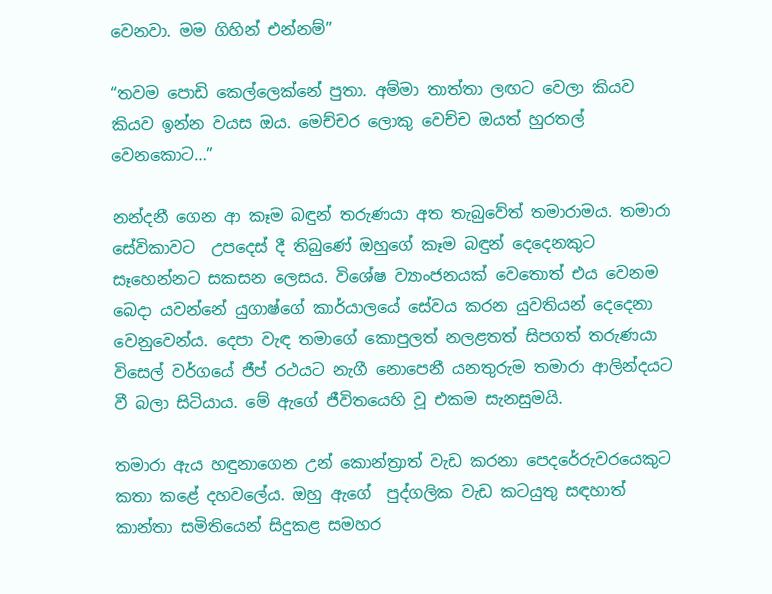වෙනවා. මම ගිහින් එන්නම්”

“තවම පොඩි කෙල්ලෙක්නේ පුතා. අම්මා තාත්තා ලඟට වෙලා කියව කියව ඉන්න වයස ඔය. මෙච්චර ලොකු වෙච්ච ඔයත් හුරතල් වෙනකොට…”

නන්දනී ගෙන ආ කෑම බඳුන් තරුණයා අත තැබුවේත් තමාරාමය. තමාරා සේවිකාවට  උපදෙස් දී තිබුණේ ඔහුගේ කෑම බඳුන් දෙදෙනකුට සෑහෙන්නට සකසන ලෙසය. විශේෂ ව්‍යාංජනයක් වෙතොත් එය වෙනම බෙදා යවන්නේ යුගාෂ්ගේ කාර්යාලයේ සේවය කරන යුවතියන් දෙදෙනා වෙනුවෙන්ය. දෙපා වැඳ තමාගේ කොපුලත් නලළතත් සිපගත් තරුණයා විසෙල් වර්ගයේ ජීප් රථයට නැගී නොපෙනී යනතුරුම තමාරා ආලින්දයට වී බලා සිටියාය. මේ ඇගේ ජීවිතයෙහි වූ එකම සැනසුමයි.

තමාරා ඇය හඳුනාගෙන උන් කොන්ත්‍රාත් වැඩ කරනා පෙදරේරුවරයෙකුට කතා කළේ දහවලේය. ඔහු ඇගේ  පුද්ගලික වැඩ කටයුතු සඳහාත් කාන්තා සමිතියෙන් සිදුකළ සමහර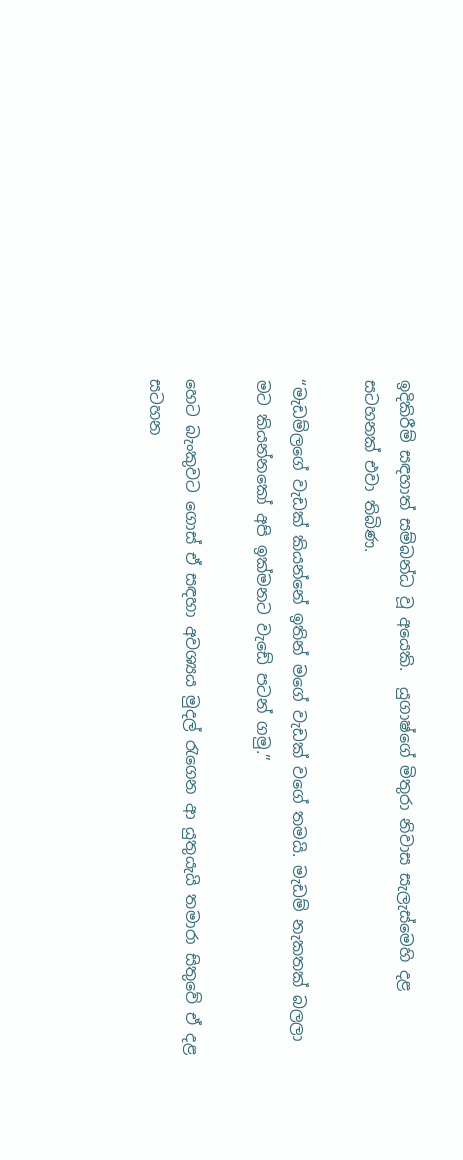ඉදිකිරීම් සඳහාත් සම්බන්ධ වූ අයෙකි.  යුගාෂ්ගේ මිතුරා නිවාස සැලැස්මෙහි දළ සටහනක් එවා තිබිණ.

“මැඩම්ලගේ වැඩක් කියන්නේ ඉතින් මගේ වැඩක් වගේ තමයි. මැඩම් නැකතක් බලලා මට කියන්නකෝ අපි ඉක්මනට වැඩේ පටන් ගමු.”

හෙට බැංකුවට ගොස් ඒ සඳහා අවශ්‍යය මුදල් රැගෙන ආ යුතුයැයි තමාරා සිතුවේ ඒ දළ සටහන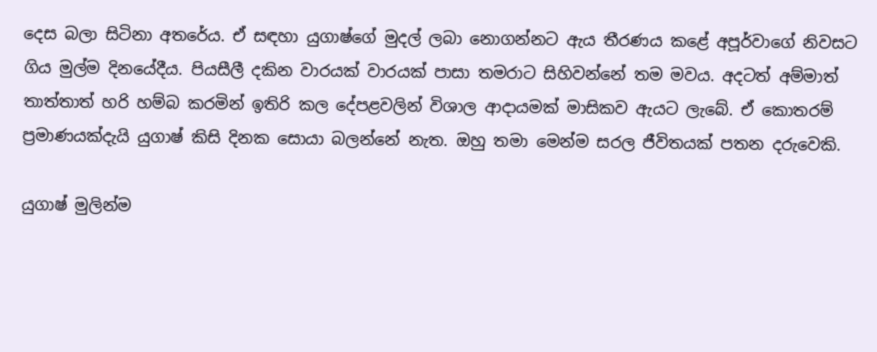දෙස බලා සිටිනා අතරේය. ඒ සඳහා යුගාෂ්ගේ මුදල් ලබා නොගන්නට ඇය තීරණය කළේ අපූර්වාගේ නිවසට ගිය මුල්ම දිනයේදීය. පියසීලී දකින වාරයක් වාරයක් පාසා තමරාට සිහිවන්නේ තම මවය. අදටත් අම්මාත් තාත්තාත් හරි හම්බ කරමින් ඉතිරි කල දේපළවලින් විශාල ආදායමක් මාසිකව ඇයට ලැබේ. ඒ කොතරම් ප්‍රමාණයක්දැයි යුගාෂ් කිසි දිනක සොයා බලන්නේ නැත. ඔහු තමා මෙන්ම සරල ජීවිතයක් පතන දරුවෙකි.

යුගාෂ් මුලින්ම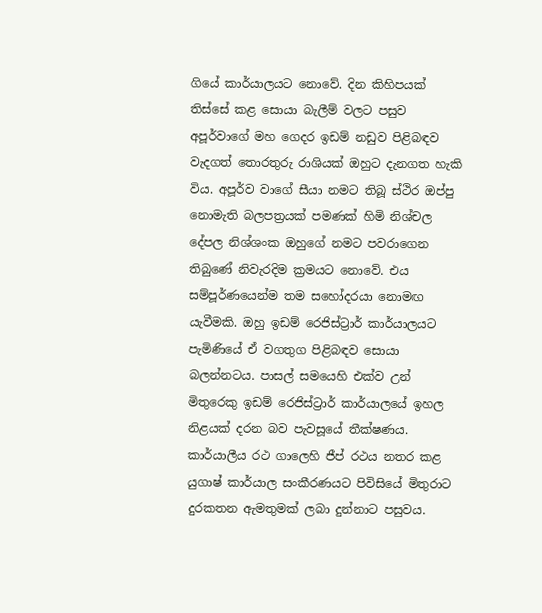ගියේ කාර්යාලයට නොවේ. දින කිහිපයක් තිස්සේ කළ සොයා බැලීම් වලට පසුව අපූර්වාගේ මහ ගෙදර ඉඩම් නඩුව පිළිබඳව වැදගත් තොරතුරු රාශියක් ඔහුට දැනගත හැකි විය. අපූර්ව වාගේ සීයා නමට තිබූ ස්ථිර ඔප්පු නොමැති බලපත්‍රයක් පමණක් හිමි නිශ්චල දේපල නිශ්ශංක ඔහුගේ නමට පවරාගෙන තිබුණේ නිවැරදිම ක්‍රමයට නොවේ. එය සම්පූර්ණයෙන්ම තම සහෝදරයා නොමඟ යැවීමකි. ඔහු ඉඩම් රෙජිස්ට්‍රාර් කාර්යාලයට පැමිණියේ ඒ වගතුග පිළිබඳව සොයා බලන්නටය. පාසල් සමයෙහි එක්ව උන් මිතුරෙකු ඉඩම් රෙජිස්ට්‍රාර් කාර්යාලයේ ඉහල නිළයක් දරන බව පැවසූයේ තීක්ෂණය. කාර්යාලීය රථ ගාලෙහි ජීප් රථය නතර කළ යුගාෂ් කාර්යාල සංකීරණයට පිවිසියේ මිතුරාට දුරකතන ඇමතුමක් ලබා දුන්නාට පසුවය.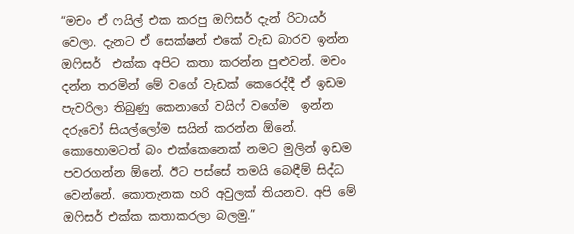“මචං ඒ ෆයිල් එක කරපු ඔෆිසර් දැන් රිටායර් වෙලා. දැනට ඒ සෙක්ෂන් එකේ වැඩ බාරව ඉන්න ඔෆිසර්  එක්ක අපිට කතා කරන්න පුළුවන්. මචං දන්න තරමින් මේ වගේ වැඩක් කෙරෙද්දී ඒ ඉඩම පැවරිලා තිබුණු කෙනාගේ වයිෆ් වගේම  ඉන්න දරුවෝ සියල්ලෝම සයින් කරන්න ඕනේ. කොහොමටත් බං එක්කෙනෙක් නමට මුලින් ඉඩම පවරගන්න ඕනේ. ඊට පස්සේ තමයි බෙඳීම් සිද්ධ වෙන්නේ. කොතැනක හරි අවුලක් තියනව. අපි මේ ඔෆිසර් එක්ක කතාකරලා බලමු.”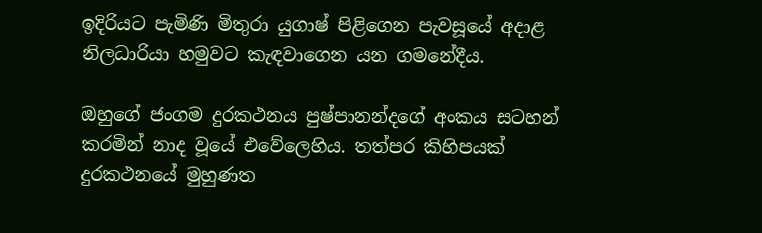ඉදිරියට පැමිණි මිතුරා යුගාෂ් පිළිගෙන පැවසූයේ අදාළ නිලධාරියා හමුවට කැඳවාගෙන යන ගමනේදීය.

ඔහුගේ ජංගම දුරකථනය පුෂ්පානන්දගේ අංකය සටහන් කරමින් නාද වූයේ එවේලෙහිය. තත්පර කිහිපයක් දුරකථනයේ මුහුණත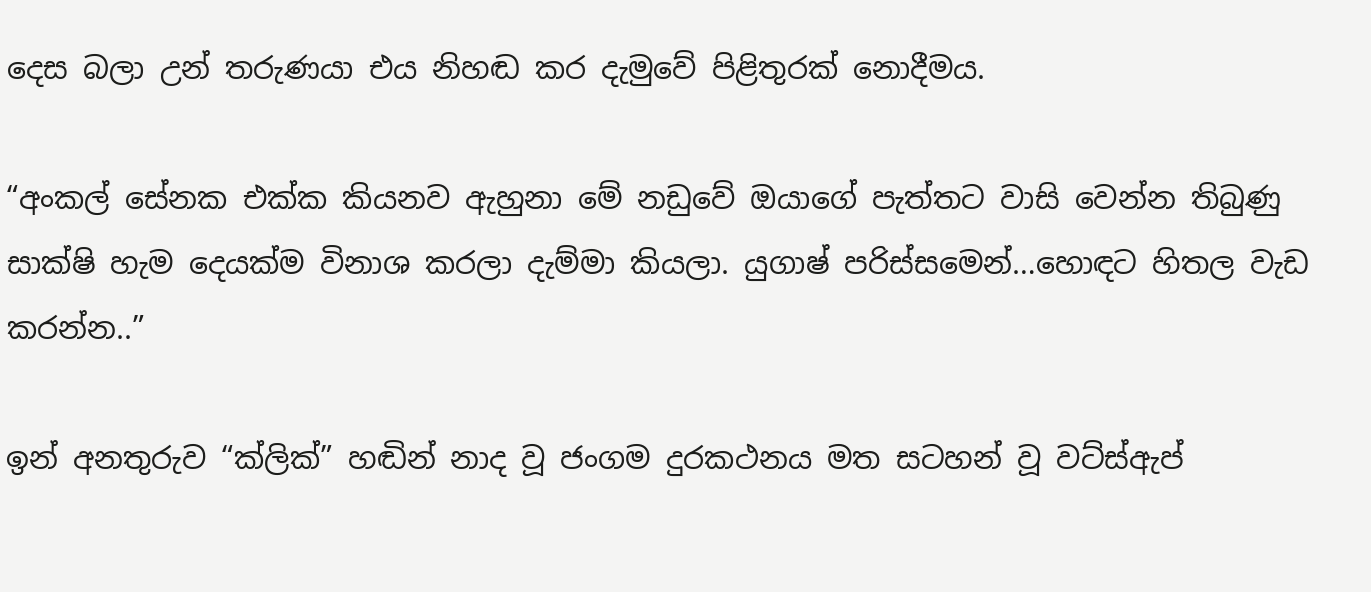දෙස බලා උන් තරුණයා එය නිහඬ කර දැමුවේ පිළිතුරක් නොදීමය.

“අංකල් සේනක එක්ක කියනව ඇහුනා මේ නඩුවේ ඔයාගේ පැත්තට වාසි වෙන්න තිබුණු සාක්ෂි හැම දෙයක්ම විනාශ කරලා දැම්මා කියලා. යුගාෂ් පරිස්සමෙන්…හොඳට හිතල වැඩ කරන්න..”

ඉන් අනතුරුව “ක්ලික්” හඬින් නාද වූ ජංගම දුරකථනය මත සටහන් වූ වට්ස්ඇප්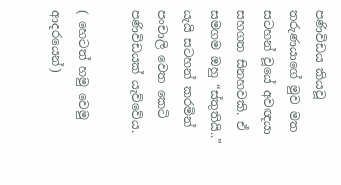පණිවිඩය කියවූ තරුණයාගේ මුව මත සටහන් වූයේ අවඥයා සහගත සිනහවකි. ඒ සමගම ඔහු “ස්තුතියි..” යැයි සටහන් කරමින් පංචාලි වෙත කෙටි පණිවිඩයක් යැව්වේය.

( හෙටත් හමු වෙමු ආදරයෙන්)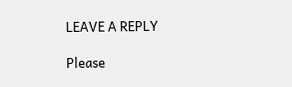LEAVE A REPLY

Please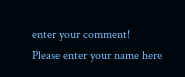enter your comment!
Please enter your name here